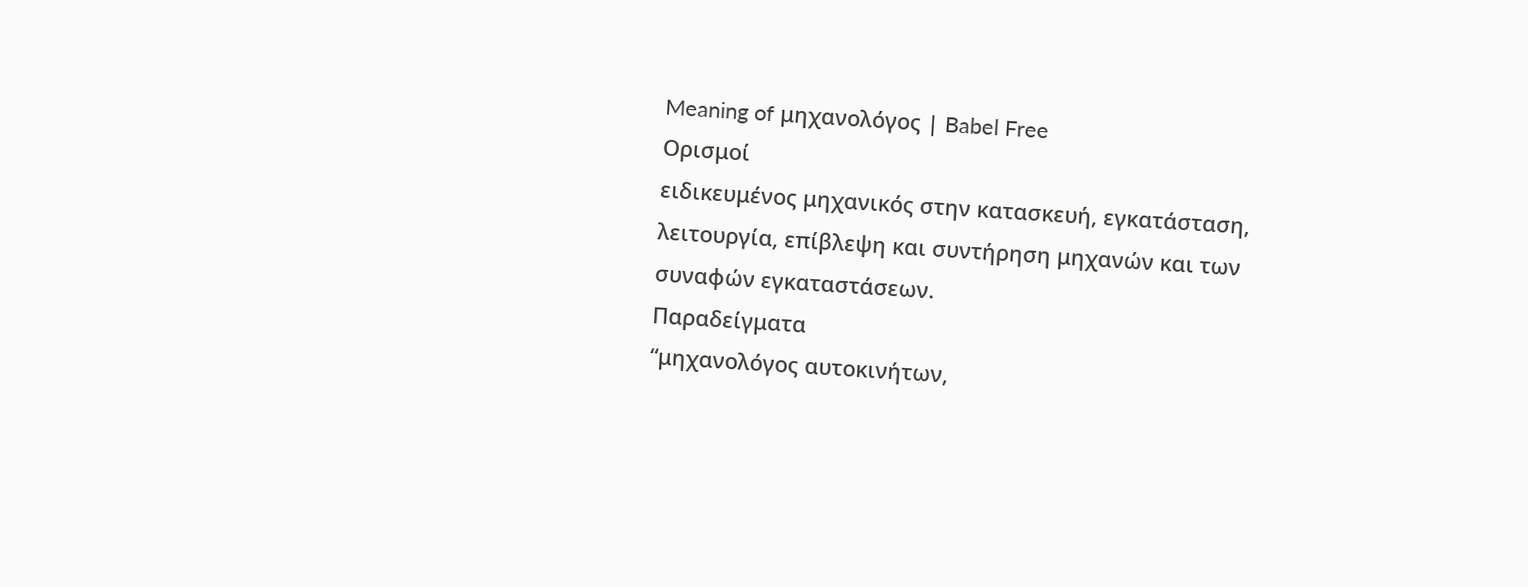Meaning of μηχανολόγος | Babel Free
Ορισμοί
ειδικευμένος μηχανικός στην κατασκευή, εγκατάσταση, λειτουργία, επίβλεψη και συντήρηση μηχανών και των συναφών εγκαταστάσεων.
Παραδείγματα
“μηχανολόγος αυτοκινήτων,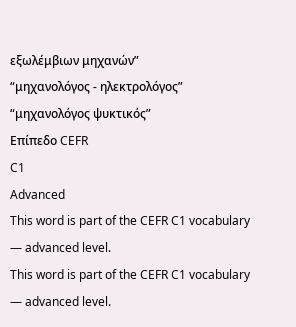εξωλέμβιων μηχανών”
“μηχανολόγος - ηλεκτρολόγος”
“μηχανολόγος ψυκτικός”
Επίπεδο CEFR
C1
Advanced
This word is part of the CEFR C1 vocabulary — advanced level.
This word is part of the CEFR C1 vocabulary — advanced level.